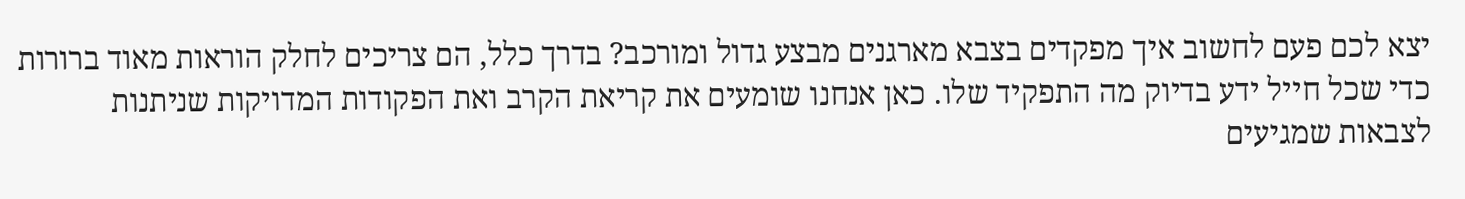יצא לכם פעם לחשוב איך מפקדים בצבא מארגנים מבצע גדול ומורכב? בדרך כלל, הם צריכים לחלק הוראות מאוד ברורות כדי שכל חייל ידע בדיוק מה התפקיד שלו. כאן אנחנו שומעים את קריאת הקרב ואת הפקודות המדויקות שניתנות לצבאות שמגיעים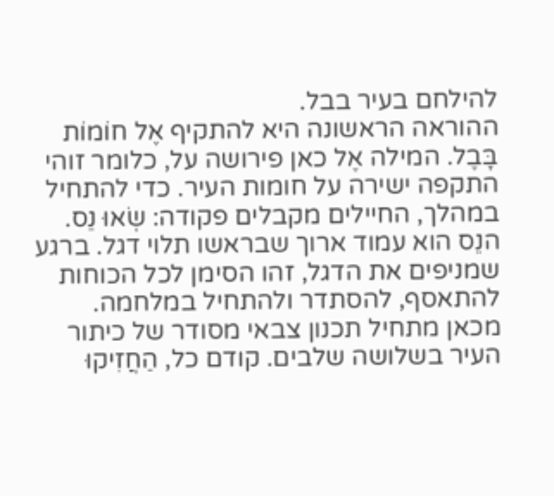להילחם בעיר בבל.
ההוראה הראשונה היא להתקיף אֶל חוֹמוֹת בָּבֶל. המילה אֶל כאן פירושה על, כלומר זוהי התקפה ישירה על חומות העיר. כדי להתחיל במהלך, החיילים מקבלים פקודה: שְׂאוּ נֵס. הנֵס הוא עמוד ארוך שבראשו תלוי דגל. ברגע שמניפים את הדגל, זהו הסימן לכל הכוחות להתאסף, להסתדר ולהתחיל במלחמה.
מכאן מתחיל תכנון צבאי מסודר של כיתור העיר בשלושה שלבים. קודם כל, הַחֲזִיקוּ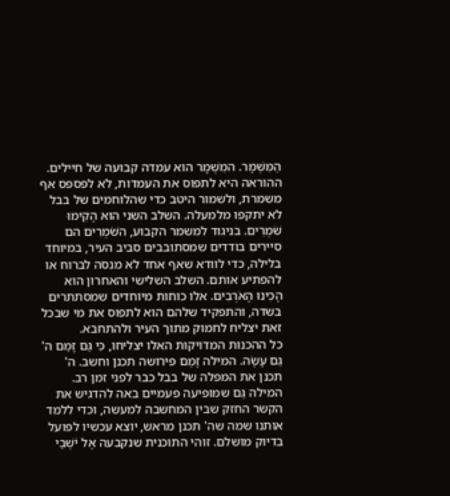הַמִּשְׁמָר. המִשְׁמָר הוא עמדה קבועה של חיילים. ההוראה היא לתפוס את העמדות, לא לפספס אף משמרת, ולשמור היטב כדי שהלוחמים של בבל לא יתקפו מלמעלה. השלב השני הוא הָקִימוּ שֹׁמְרִים. בניגוד למשמר הקבוע, השֹׁמְרִים הם סיירים בודדים שמסתובבים סביב העיר, במיוחד בלילה, כדי לוודא שאף אחד לא מנסה לברוח או להפתיע אותם. השלב השלישי והאחרון הוא הָכִינוּ הָאֹרְבִים. אלו כוחות מיוחדים שמסתתרים בשדה, והתפקיד שלהם הוא לתפוס את מי שבכל זאת יצליח לחמוק מתוך העיר ולהתחבא.
כל ההכנות המדויקות האלו יצליחו, כִּי גַּם זָמַם ה' גַּם עָשָׂה. המילה זָמַם פירושה תכנן וחשב. ה' תכנן את המפלה של בבל כבר לפני זמן רב. המילה גַּם שמופיעה פעמיים באה להדגיש את הקשר החזק שבין המחשבה למעשה, וכדי ללמד אותנו שמה שה' תכנן מראש, יוצא עכשיו לפועל בדיוק מושלם. זוהי התוכנית שנקבעה אֶל יֹשְׁבֵי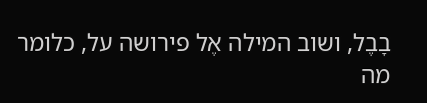בָבֶל, ושוב המילה אֶל פירושה על, כלומר מה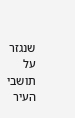שנגזר על תושבי העיר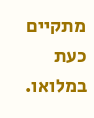מתקיים כעת במלואו.